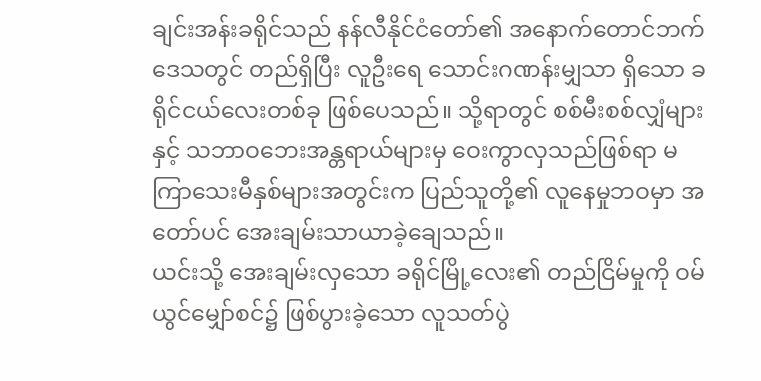ချင်းအန်းခရိုင်သည် နန်လီနိုင်ငံတော်၏ အနောက်တောင်ဘက်ဒေသတွင် တည်ရှိပြီး လူဦးရေ သောင်းဂဏန်းမျှသာ ရှိသော ခရိုင်ငယ်လေးတစ်ခု ဖြစ်ပေသည်။ သို့ရာတွင် စစ်မီးစစ်လျှံများနှင့် သဘာဝဘေးအန္တရာယ်များမှ ဝေးကွာလှသည်ဖြစ်ရာ မကြာသေးမီနှစ်များအတွင်းက ပြည်သူတို့၏ လူနေမှုဘဝမှာ အတော်ပင် အေးချမ်းသာယာခဲ့ချေသည်။
ယင်းသို့ အေးချမ်းလှသော ခရိုင်မြို့လေး၏ တည်ငြိမ်မှုကို ဝမ်ယွင်မျှော်စင်၌ ဖြစ်ပွားခဲ့သော လူသတ်ပွဲ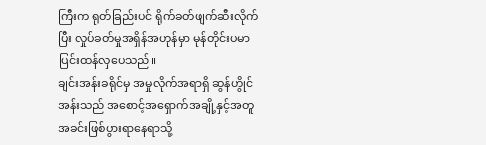ကြီးက ရုတ်ခြည်းပင် ရိုက်ခတ်ဖျက်ဆီးလိုက်ပြီး လှုပ်ခတ်မှုအရှိန်အဟုန်မှာ မုန်တိုင်းပမာ ပြင်းထန်လှပေသည်။
ချင်းအန်းခရိုင်မှ အမှုလိုက်အရာရှိ ဆွန်ဟွိုင်အန်းသည် အစောင့်အရှောက်အချို့နှင့်အတူ အခင်းဖြစ်ပွားရာနေရာသို့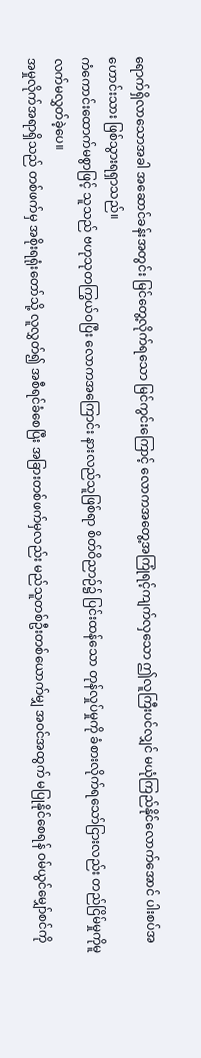ရောက်ရှိလာသောအခါ အဆောင်ခန်းအတွင်း မြင်တွေ့လိုက်ရသော မြင်ကွင်းကြောင့် လောကအတွေ့အကြုံရင့်ကျက်လှသော ဤလူကြီးပင်လျှင် မယုံကြည်နိုင်လောက်အောင် ပါးစပ်အဟောင်းသား ဖြစ်သွားရရှာသည်။
ကံကောင်းထောက်မစွာဖြင့် သူသည် ဗဟုသုတကြွယ်ဝပြီး လောကအကြောင်း နားလည်သူဖြစ်ရာ စိတ်ဝိညာဉ်၌ ပြင်းထန်သော တုန်လှုပ်မှုကို ခံစားလိုက်ရသော်ငြားလည်း တည်ငြိမ်မှုကိုမူ လက်မလွှတ်ခဲ့ပေ။
အမှုလိုက်အရာရှိသည် တစ်ဖက်မှ အစိုးရရုံးတော်သို့ လူလွှတ်၍ အစီရင်ခံစေပြီး အခြားတစ်ဖက်မှလည်း မည်သူတစ်ဦးတစ်ယောက်မျှ အဝင်အထွက် မပြုနိုင်စေရန် ဝမ်ယွင်မျှော်စင်ကို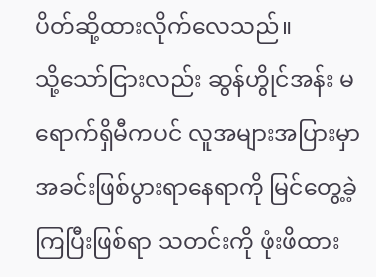ပိတ်ဆို့ထားလိုက်လေသည်။
သို့သော်ငြားလည်း ဆွန်ဟွိုင်အန်း မရောက်ရှိမီကပင် လူအများအပြားမှာ အခင်းဖြစ်ပွားရာနေရာကို မြင်တွေ့ခဲ့ကြပြီးဖြစ်ရာ သတင်းကို ဖုံးဖိထား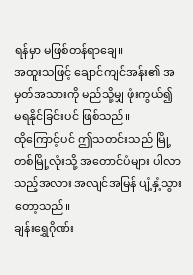ရန်မှာ မဖြစ်တန်ရာချေ။
အထူးသဖြင့် ချောင်ကျင်အန်း၏ အမှတ်အသားကို မည်သို့မျှ ဖုံးကွယ်၍ မရနိုင်ခြင်းပင် ဖြစ်သည်။
ထိုကြောင့်ပင် ဤသတင်းသည် မြို့တစ်မြို့လုံးသို့ အတောင်ပံများ ပါလာသည့်အလား အလျင်အမြန် ပျံ့နှံ့သွားတော့သည်။
ချန်းရွှေဂိုဏ်း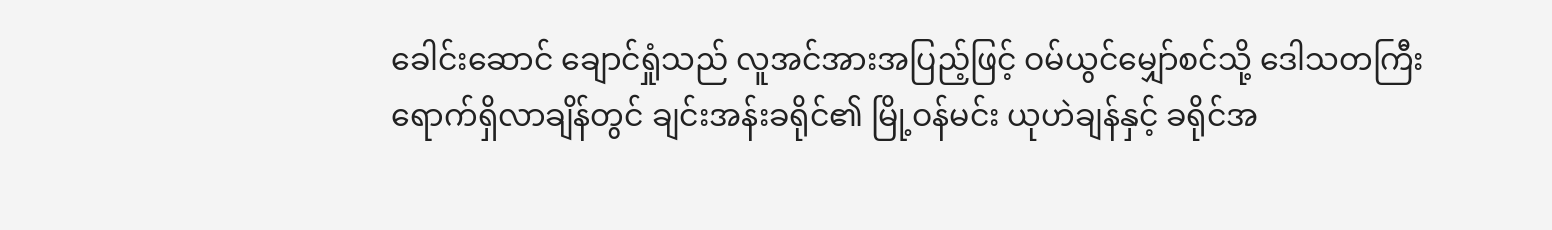ခေါင်းဆောင် ချောင်ရှုံသည် လူအင်အားအပြည့်ဖြင့် ဝမ်ယွင်မျှော်စင်သို့ ဒေါသတကြီး ရောက်ရှိလာချိန်တွင် ချင်းအန်းခရိုင်၏ မြို့ဝန်မင်း ယုဟဲချန်နှင့် ခရိုင်အ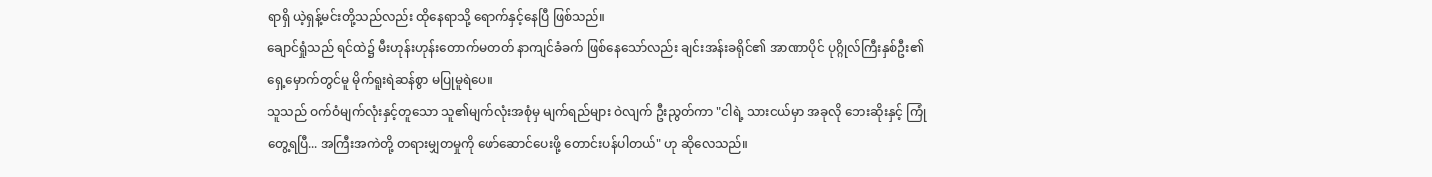ရာရှိ ယဲ့ရှန့်မင်းတို့သည်လည်း ထိုနေရာသို့ ရောက်နှင့်နေပြီ ဖြစ်သည်။
ချောင်ရှုံသည် ရင်ထဲ၌ မီးဟုန်းဟုန်းတောက်မတတ် နာကျင်ခံခက် ဖြစ်နေသော်လည်း ချင်းအန်းခရိုင်၏ အာဏာပိုင် ပုဂ္ဂိုလ်ကြီးနှစ်ဦး၏ ရှေ့မှောက်တွင်မူ မိုက်ရူးရဲဆန်စွာ မပြုမူရဲပေ။
သူသည် ဝက်ဝံမျက်လုံးနှင့်တူသော သူ၏မျက်လုံးအစုံမှ မျက်ရည်များ ဝဲလျက် ဦးညွတ်ကာ "ငါရဲ့ သားငယ်မှာ အခုလို ဘေးဆိုးနှင့် ကြုံတွေ့ရပြီ... အကြီးအကဲတို့ တရားမျှတမှုကို ဖော်ဆောင်ပေးဖို့ တောင်းပန်ပါတယ်" ဟု ဆိုလေသည်။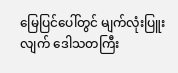မြေပြင်ပေါ်တွင် မျက်လုံးပြူးလျက် ဒေါသတကြီး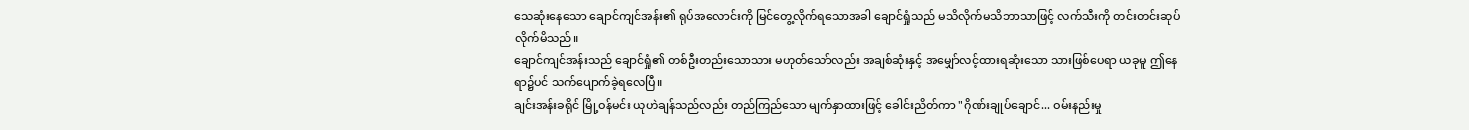သေဆုံးနေသော ချောင်ကျင်အန်း၏ ရုပ်အလောင်းကို မြင်တွေ့လိုက်ရသောအခါ ချောင်ရှုံသည် မသိလိုက်မသိဘာသာဖြင့် လက်သီးကို တင်းတင်းဆုပ်လိုက်မိသည်။
ချောင်ကျင်အန်းသည် ချောင်ရှုံ၏ တစ်ဦးတည်းသောသား မဟုတ်သော်လည်း အချစ်ဆုံးနှင့် အမျှော်လင့်ထားရဆုံးသော သားဖြစ်ပေရာ ယခုမူ ဤနေရာ၌ပင် သက်ပျောက်ခဲ့ရလေပြီ။
ချင်းအန်းခရိုင် မြို့ဝန်မင်း ယုဟဲချန်သည်လည်း တည်ကြည်သော မျက်နှာထားဖြင့် ခေါင်းညိတ်ကာ "ဂိုဏ်းချုပ်ချောင်... ဝမ်းနည်းမှု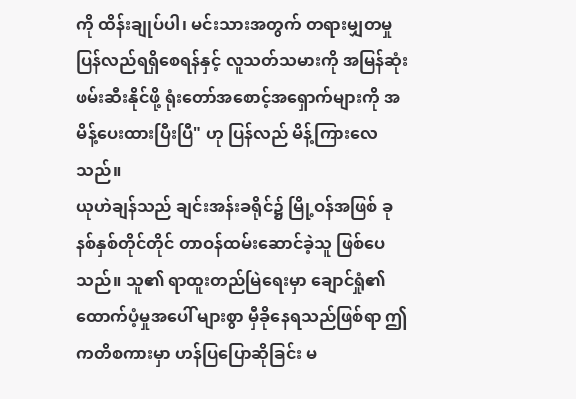ကို ထိန်းချုပ်ပါ၊ မင်းသားအတွက် တရားမျှတမှု ပြန်လည်ရရှိစေရန်နှင့် လူသတ်သမားကို အမြန်ဆုံး ဖမ်းဆီးနိုင်ဖို့ ရုံးတော်အစောင့်အရှောက်များကို အမိန့်ပေးထားပြီးပြီ" ဟု ပြန်လည် မိန့်ကြားလေသည်။
ယုဟဲချန်သည် ချင်းအန်းခရိုင်၌ မြို့ဝန်အဖြစ် ခုနစ်နှစ်တိုင်တိုင် တာဝန်ထမ်းဆောင်ခဲ့သူ ဖြစ်ပေသည်။ သူ၏ ရာထူးတည်မြဲရေးမှာ ချောင်ရှုံ၏ ထောက်ပံ့မှုအပေါ် များစွာ မှီခိုနေရသည်ဖြစ်ရာ ဤကတိစကားမှာ ဟန်ပြပြောဆိုခြင်း မ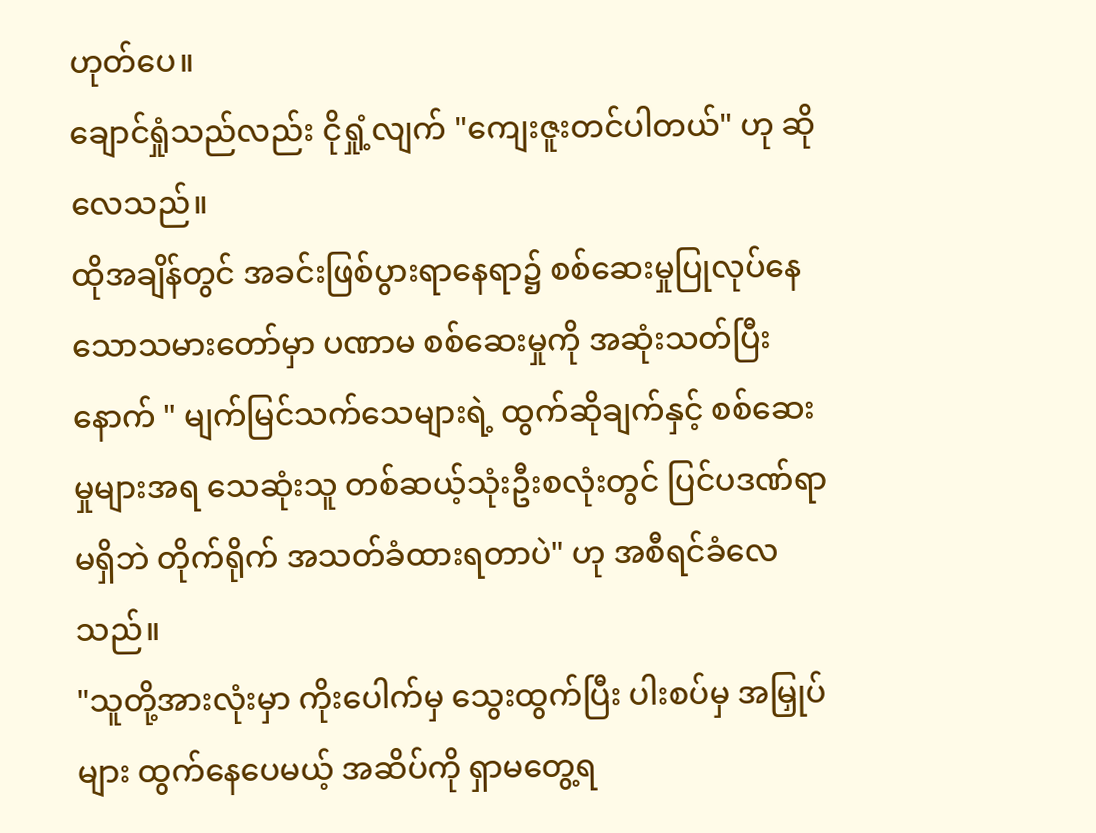ဟုတ်ပေ။
ချောင်ရှုံသည်လည်း ငိုရှုံ့လျက် "ကျေးဇူးတင်ပါတယ်" ဟု ဆိုလေသည်။
ထိုအချိန်တွင် အခင်းဖြစ်ပွားရာနေရာ၌ စစ်ဆေးမှုပြုလုပ်နေသောသမားတော်မှာ ပဏာမ စစ်ဆေးမှုကို အဆုံးသတ်ပြီးနောက် " မျက်မြင်သက်သေများရဲ့ ထွက်ဆိုချက်နှင့် စစ်ဆေးမှုများအရ သေဆုံးသူ တစ်ဆယ့်သုံးဦးစလုံးတွင် ပြင်ပဒဏ်ရာ မရှိဘဲ တိုက်ရိုက် အသတ်ခံထားရတာပဲ" ဟု အစီရင်ခံလေသည်။
"သူတို့အားလုံးမှာ ကိုးပေါက်မှ သွေးထွက်ပြီး ပါးစပ်မှ အမြှုပ်များ ထွက်နေပေမယ့် အဆိပ်ကို ရှာမတွေ့ရ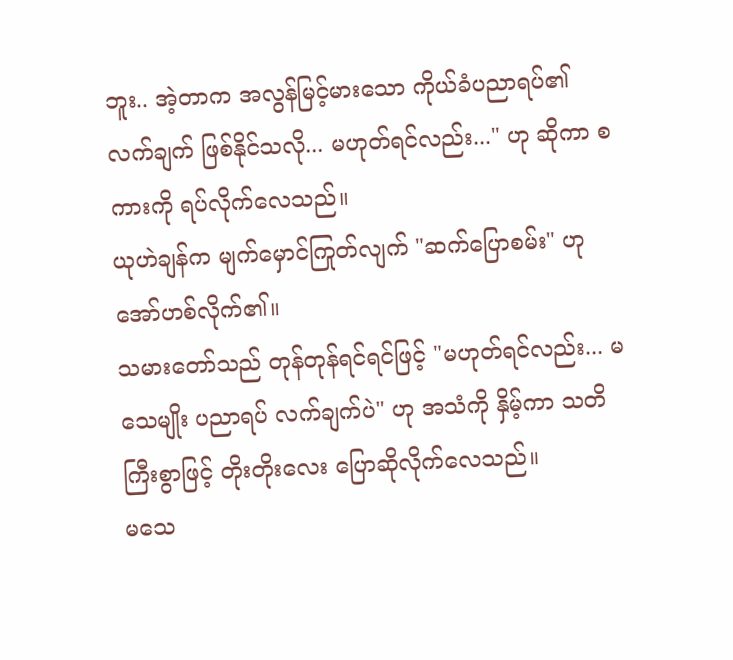ဘူး.. အဲ့တာက အလွန်မြင့်မားသော ကိုယ်ခံပညာရပ်၏ လက်ချက် ဖြစ်နိုင်သလို... မဟုတ်ရင်လည်း..." ဟု ဆိုကာ စကားကို ရပ်လိုက်လေသည်။
ယုဟဲချန်က မျက်မှောင်ကြုတ်လျက် "ဆက်ပြောစမ်း" ဟု အော်ဟစ်လိုက်၏။
သမားတော်သည် တုန်တုန်ရင်ရင်ဖြင့် "မဟုတ်ရင်လည်း... မသေမျိုး ပညာရပ် လက်ချက်ပဲ" ဟု အသံကို နှိမ့်ကာ သတိကြီးစွာဖြင့် တိုးတိုးလေး ပြောဆိုလိုက်လေသည်။
မသေ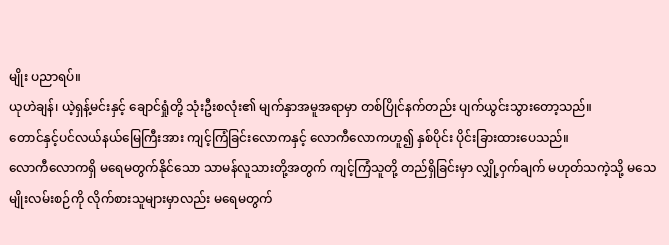မျိုး ပညာရပ်။
ယုဟဲချန်၊ ယဲ့ရှန့်မင်းနှင့် ချောင်ရှုံတို့ သုံးဦးစလုံး၏ မျက်နှာအမူအရာမှာ တစ်ပြိုင်နက်တည်း ပျက်ယွင်းသွားတော့သည်။
တောင်နှင့်ပင်လယ်နယ်မြေကြီးအား ကျင့်ကြံခြင်းလောကနှင့် လောကီလောကဟူ၍ နှစ်ပိုင်း ပိုင်းခြားထားပေသည်။
လောကီလောကရှိ မရေမတွက်နိုင်သော သာမန်လူသားတို့အတွက် ကျင့်ကြံသူတို့ တည်ရှိခြင်းမှာ လျှို့ဝှက်ချက် မဟုတ်သကဲ့သို့ မသေမျိုးလမ်းစဉ်ကို လိုက်စားသူများမှာလည်း မရေမတွက်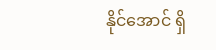နိုင်အောင် ရှိ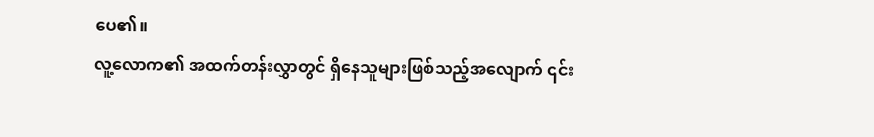ပေ၏။
လူ့လောက၏ အထက်တန်းလွှာတွင် ရှိနေသူများဖြစ်သည့်အလျောက် ၎င်း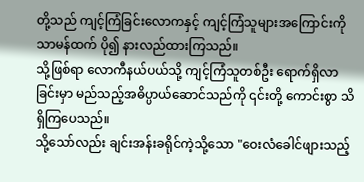တို့သည် ကျင့်ကြံခြင်းလောကနှင့် ကျင့်ကြံသူများအကြောင်းကို သာမန်ထက် ပို၍ နားလည်ထားကြသည်။
သို့ဖြစ်ရာ လောကီနယ်ပယ်သို့ ကျင့်ကြံသူတစ်ဦး ရောက်ရှိလာခြင်းမှာ မည်သည့်အဓိပ္ပာယ်ဆောင်သည်ကို ၎င်းတို့ ကောင်းစွာ သိရှိကြပေသည်။
သို့သော်လည်း ချင်းအန်းခရိုင်ကဲ့သို့သော "ဝေးလံခေါင်ဖျားသည့်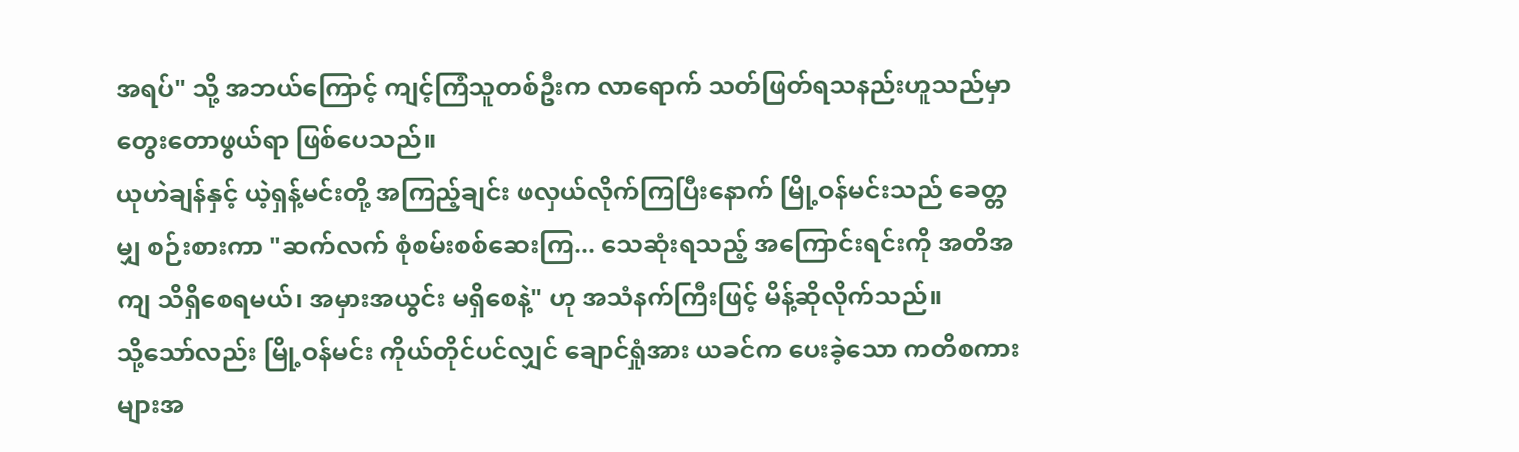အရပ်" သို့ အဘယ်ကြောင့် ကျင့်ကြံသူတစ်ဦးက လာရောက် သတ်ဖြတ်ရသနည်းဟူသည်မှာ တွေးတောဖွယ်ရာ ဖြစ်ပေသည်။
ယုဟဲချန်နှင့် ယဲ့ရှန့်မင်းတို့ အကြည့်ချင်း ဖလှယ်လိုက်ကြပြီးနောက် မြို့ဝန်မင်းသည် ခေတ္တမျှ စဉ်းစားကာ "ဆက်လက် စုံစမ်းစစ်ဆေးကြ... သေဆုံးရသည့် အကြောင်းရင်းကို အတိအကျ သိရှိစေရမယ်၊ အမှားအယွင်း မရှိစေနဲ့" ဟု အသံနက်ကြီးဖြင့် မိန့်ဆိုလိုက်သည်။
သို့သော်လည်း မြို့ဝန်မင်း ကိုယ်တိုင်ပင်လျှင် ချောင်ရှုံအား ယခင်က ပေးခဲ့သော ကတိစကားများအ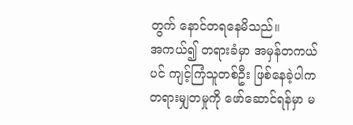တွက် နောင်တရနေမိသည်။
အကယ်၍ တရားခံမှာ အမှန်တကယ်ပင် ကျင့်ကြံသူတစ်ဦး ဖြစ်နေခဲ့ပါက တရားမျှတမှုကို ဖော်ဆောင်ရန်မှာ မ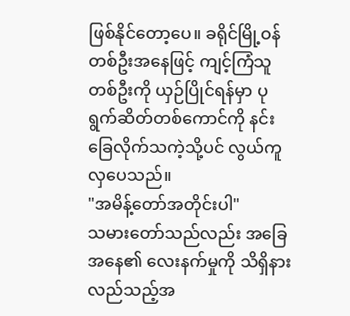ဖြစ်နိုင်တော့ပေ။ ခရိုင်မြို့ဝန်တစ်ဦးအနေဖြင့် ကျင့်ကြံသူတစ်ဦးကို ယှဉ်ပြိုင်ရန်မှာ ပုရွက်ဆိတ်တစ်ကောင်ကို နင်းခြေလိုက်သကဲ့သို့ပင် လွယ်ကူလှပေသည်။
"အမိန့်တော်အတိုင်းပါ"
သမားတော်သည်လည်း အခြေအနေ၏ လေးနက်မှုကို သိရှိနားလည်သည့်အ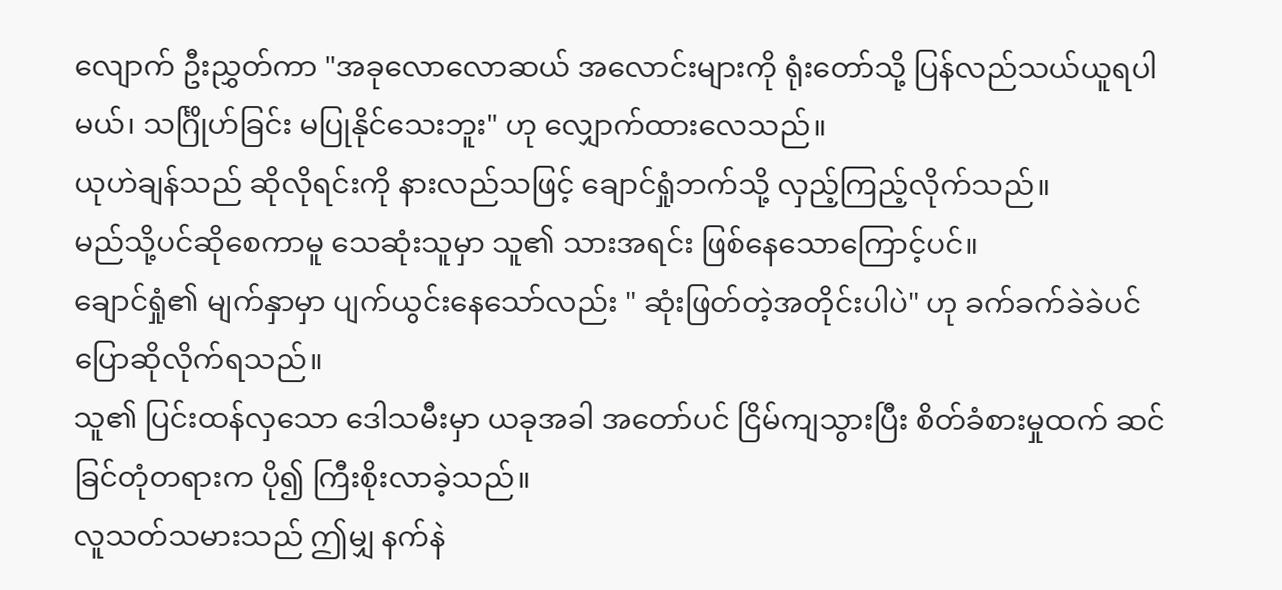လျောက် ဦးညွှတ်ကာ "အခုလောလောဆယ် အလောင်းများကို ရုံးတော်သို့ ပြန်လည်သယ်ယူရပါမယ်၊ သင်္ဂြိုဟ်ခြင်း မပြုနိုင်သေးဘူး" ဟု လျှောက်ထားလေသည်။
ယုဟဲချန်သည် ဆိုလိုရင်းကို နားလည်သဖြင့် ချောင်ရှုံဘက်သို့ လှည့်ကြည့်လိုက်သည်။
မည်သို့ပင်ဆိုစေကာမူ သေဆုံးသူမှာ သူ၏ သားအရင်း ဖြစ်နေသောကြောင့်ပင်။
ချောင်ရှုံ၏ မျက်နှာမှာ ပျက်ယွင်းနေသော်လည်း " ဆုံးဖြတ်တဲ့အတိုင်းပါပဲ" ဟု ခက်ခက်ခဲခဲပင် ပြောဆိုလိုက်ရသည်။
သူ၏ ပြင်းထန်လှသော ဒေါသမီးမှာ ယခုအခါ အတော်ပင် ငြိမ်ကျသွားပြီး စိတ်ခံစားမှုထက် ဆင်ခြင်တုံတရားက ပို၍ ကြီးစိုးလာခဲ့သည်။
လူသတ်သမားသည် ဤမျှ နက်နဲ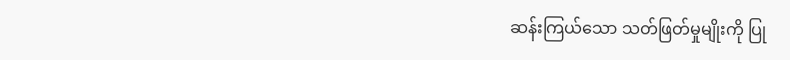ဆန်းကြယ်သော သတ်ဖြတ်မှုမျိုးကို ပြု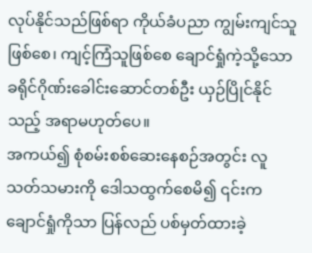လုပ်နိုင်သည်ဖြစ်ရာ ကိုယ်ခံပညာ ကျွမ်းကျင်သူဖြစ်စေ၊ ကျင့်ကြံသူဖြစ်စေ ချောင်ရှုံကဲ့သို့သော ခရိုင်ဂိုဏ်းခေါင်းဆောင်တစ်ဦး ယှဉ်ပြိုင်နိုင်သည့် အရာမဟုတ်ပေ။
အကယ်၍ စုံစမ်းစစ်ဆေးနေစဉ်အတွင်း လူသတ်သမားကို ဒေါသထွက်စေမိ၍ ၎င်းက ချောင်ရှုံကိုသာ ပြန်လည် ပစ်မှတ်ထားခဲ့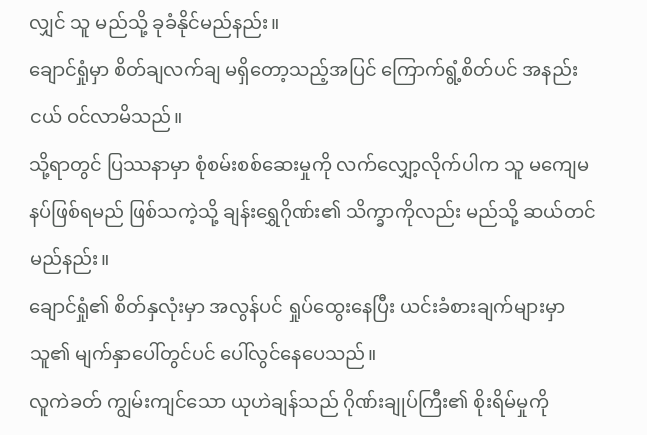လျှင် သူ မည်သို့ ခုခံနိုင်မည်နည်း။
ချောင်ရှုံမှာ စိတ်ချလက်ချ မရှိတော့သည့်အပြင် ကြောက်ရွံ့စိတ်ပင် အနည်းငယ် ဝင်လာမိသည်။
သို့ရာတွင် ပြဿနာမှာ စုံစမ်းစစ်ဆေးမှုကို လက်လျှော့လိုက်ပါက သူ မကျေမနပ်ဖြစ်ရမည် ဖြစ်သကဲ့သို့ ချန်းရွှေဂိုဏ်း၏ သိက္ခာကိုလည်း မည်သို့ ဆယ်တင်မည်နည်း။
ချောင်ရှုံ၏ စိတ်နှလုံးမှာ အလွန်ပင် ရှုပ်ထွေးနေပြီး ယင်းခံစားချက်များမှာ သူ၏ မျက်နှာပေါ်တွင်ပင် ပေါ်လွင်နေပေသည်။
လူကဲခတ် ကျွမ်းကျင်သော ယုဟဲချန်သည် ဂိုဏ်းချုပ်ကြီး၏ စိုးရိမ်မှုကို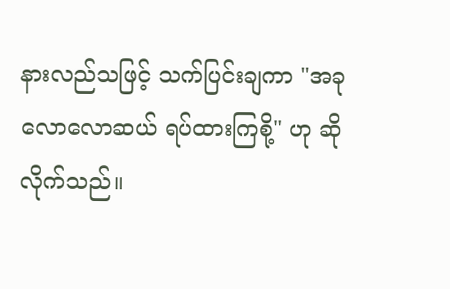နားလည်သဖြင့် သက်ပြင်းချကာ "အခုလောလောဆယ် ရပ်ထားကြစို့" ဟု ဆိုလိုက်သည်။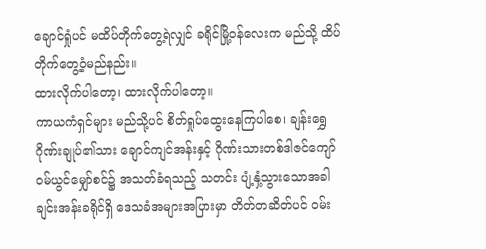ချောင်ရှုံပင် မထိပ်တိုက်တွေ့ရဲလျှင် ခရိုင်မြို့ဝန်လေးက မည်သို့ ထိပ်တိုက်တွေ့ဝံ့မည်နည်း။
ထားလိုက်ပါတော့၊ ထားလိုက်ပါတော့။
ကာယကံရှင်များ မည်သို့ပင် စိတ်ရှုပ်ထွေးနေကြပါစေ၊ ချန်းရွှေဂိုဏ်းချုပ်၏သား ချောင်ကျင်အန်းနှင့် ဂိုဏ်းသားတစ်ဒါဇင်ကျော် ဝမ်ယွင်မျှော်စင်၌ အသတ်ခံရသည့် သတင်း ပျံ့နှံ့သွားသောအခါ ချင်းအန်းခရိုင်ရှိ ဒေသခံအများအပြားမှာ တိတ်တဆိတ်ပင် ဝမ်း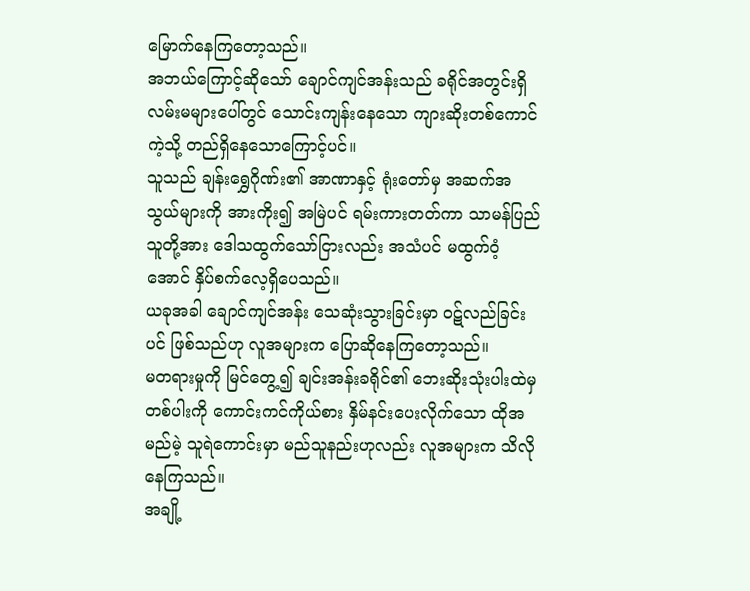မြောက်နေကြတော့သည်။
အဘယ်ကြောင့်ဆိုသော် ချောင်ကျင်အန်းသည် ခရိုင်အတွင်းရှိ လမ်းမများပေါ်တွင် သောင်းကျန်းနေသော ကျားဆိုးတစ်ကောင်ကဲ့သို့ တည်ရှိနေသောကြောင့်ပင်။
သူသည် ချန်းရွှေဂိုဏ်း၏ အာဏာနှင့် ရုံးတော်မှ အဆက်အသွယ်များကို အားကိုး၍ အမြဲပင် ရမ်းကားတတ်ကာ သာမန်ပြည်သူတို့အား ဒေါသထွက်သော်ငြားလည်း အသံပင် မထွက်ဝံ့အောင် နှိပ်စက်လေ့ရှိပေသည်။
ယခုအခါ ချောင်ကျင်အန်း သေဆုံးသွားခြင်းမှာ ဝဋ်လည်ခြင်းပင် ဖြစ်သည်ဟု လူအများက ပြောဆိုနေကြတော့သည်။
မတရားမှုကို မြင်တွေ့၍ ချင်းအန်းခရိုင်၏ ဘေးဆိုးသုံးပါးထဲမှ တစ်ပါးကို ကောင်းကင်ကိုယ်စား နှိမ်နင်းပေးလိုက်သော ထိုအမည်မဲ့ သူရဲကောင်းမှာ မည်သူနည်းဟုလည်း လူအများက သိလိုနေကြသည်။
အချို့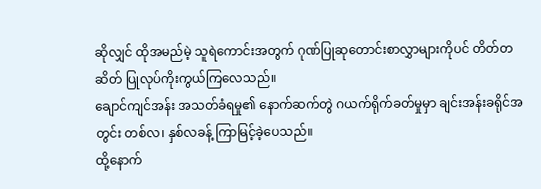ဆိုလျှင် ထိုအမည်မဲ့ သူရဲကောင်းအတွက် ဂုဏ်ပြုဆုတောင်းစာလွှာများကိုပင် တိတ်တဆိတ် ပြုလုပ်ကိုးကွယ်ကြလေသည်။
ချောင်ကျင်အန်း အသတ်ခံရမှု၏ နောက်ဆက်တွဲ ဂယက်ရိုက်ခတ်မှုမှာ ချင်းအန်းခရိုင်အတွင်း တစ်လ၊ နှစ်လခန့် ကြာမြင့်ခဲ့ပေသည်။
ထို့နောက်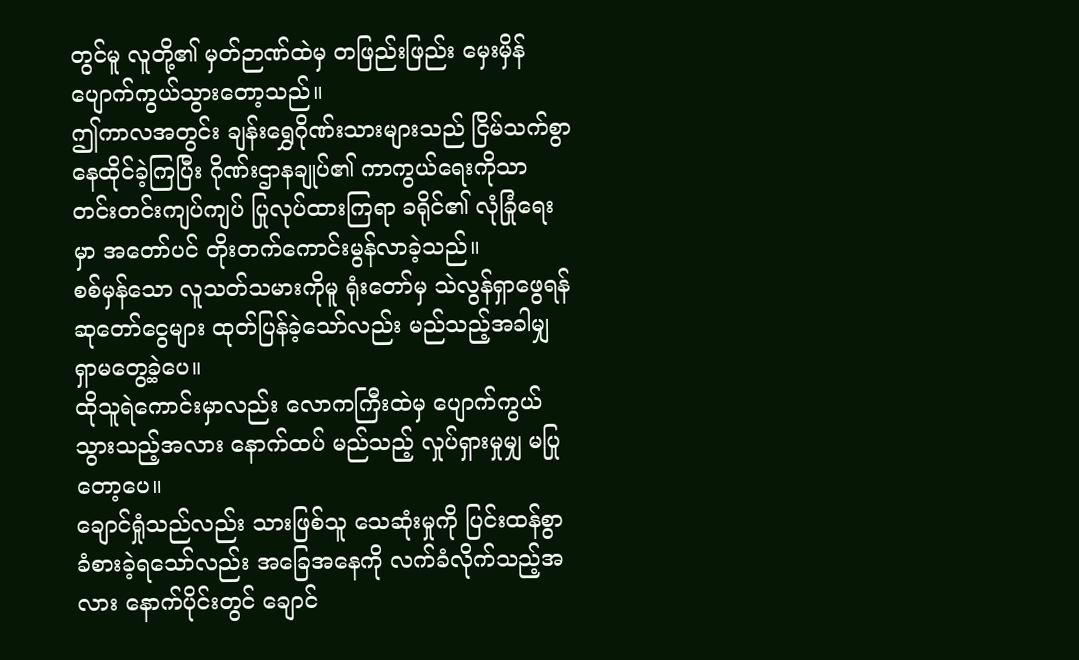တွင်မူ လူတို့၏ မှတ်ဉာဏ်ထဲမှ တဖြည်းဖြည်း မှေးမှိန်ပျောက်ကွယ်သွားတော့သည်။
ဤကာလအတွင်း ချန်းရွှေဂိုဏ်းသားများသည် ငြိမ်သက်စွာ နေထိုင်ခဲ့ကြပြီး ဂိုဏ်းဌာနချုပ်၏ ကာကွယ်ရေးကိုသာ တင်းတင်းကျပ်ကျပ် ပြုလုပ်ထားကြရာ ခရိုင်၏ လုံခြုံရေးမှာ အတော်ပင် တိုးတက်ကောင်းမွန်လာခဲ့သည်။
စစ်မှန်သော လူသတ်သမားကိုမူ ရုံးတော်မှ သဲလွန်ရှာဖွေရန် ဆုတော်ငွေများ ထုတ်ပြန်ခဲ့သော်လည်း မည်သည့်အခါမျှ ရှာမတွေ့ခဲ့ပေ။
ထိုသူရဲကောင်းမှာလည်း လောကကြီးထဲမှ ပျောက်ကွယ်သွားသည့်အလား နောက်ထပ် မည်သည့် လှုပ်ရှားမှုမျှ မပြုတော့ပေ။
ချောင်ရှုံသည်လည်း သားဖြစ်သူ သေဆုံးမှုကို ပြင်းထန်စွာ ခံစားခဲ့ရသော်လည်း အခြေအနေကို လက်ခံလိုက်သည့်အလား နောက်ပိုင်းတွင် ချောင်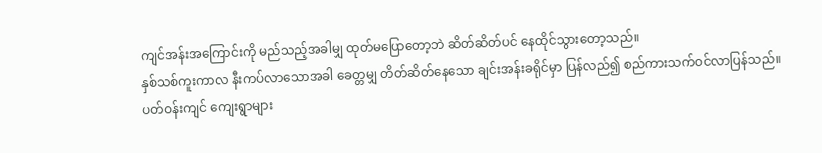ကျင်အန်းအကြောင်းကို မည်သည့်အခါမျှ ထုတ်မပြောတော့ဘဲ ဆိတ်ဆိတ်ပင် နေထိုင်သွားတော့သည်။
နှစ်သစ်ကူးကာလ နီးကပ်လာသောအခါ ခေတ္တမျှ တိတ်ဆိတ်နေသော ချင်းအန်းခရိုင်မှာ ပြန်လည်၍ စည်ကားသက်ဝင်လာပြန်သည်။
ပတ်ဝန်းကျင် ကျေးရွာများ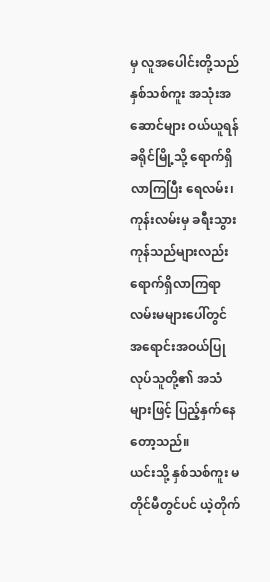မှ လူအပေါင်းတို့သည် နှစ်သစ်ကူး အသုံးအဆောင်များ ဝယ်ယူရန် ခရိုင်မြို့သို့ ရောက်ရှိလာကြပြီး ရေလမ်း၊ ကုန်းလမ်းမှ ခရီးသွား ကုန်သည်များလည်း ရောက်ရှိလာကြရာ လမ်းမများပေါ်တွင် အရောင်းအဝယ်ပြုလုပ်သူတို့၏ အသံများဖြင့် ပြည့်နှက်နေတော့သည်။
ယင်းသို့ နှစ်သစ်ကူး မတိုင်မီတွင်ပင် ယဲ့တိုက်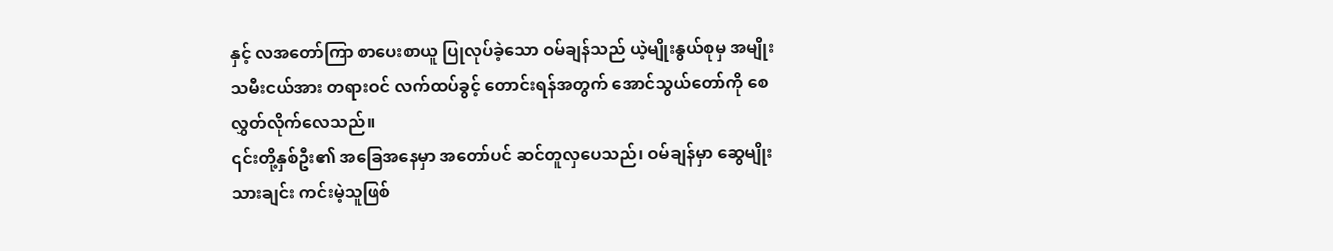နှင့် လအတော်ကြာ စာပေးစာယူ ပြုလုပ်ခဲ့သော ဝမ်ချန်သည် ယဲ့မျိုးနွယ်စုမှ အမျိုးသမီးငယ်အား တရားဝင် လက်ထပ်ခွင့် တောင်းရန်အတွက် အောင်သွယ်တော်ကို စေလွှတ်လိုက်လေသည်။
၎င်းတို့နှစ်ဦး၏ အခြေအနေမှာ အတော်ပင် ဆင်တူလှပေသည်၊ ဝမ်ချန်မှာ ဆွေမျိုးသားချင်း ကင်းမဲ့သူဖြစ်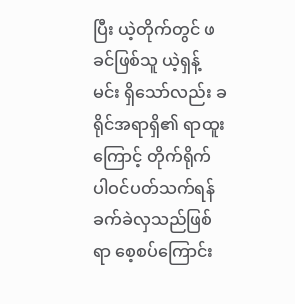ပြီး ယဲ့တိုက်တွင် ဖခင်ဖြစ်သူ ယဲ့ရှန့်မင်း ရှိသော်လည်း ခရိုင်အရာရှိ၏ ရာထူးကြောင့် တိုက်ရိုက် ပါဝင်ပတ်သက်ရန် ခက်ခဲလှသည်ဖြစ်ရာ စေ့စပ်ကြောင်း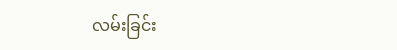လမ်းခြင်း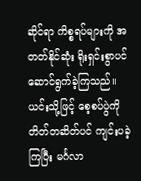ဆိုင်ရာ ကိစ္စရပ်များကို အတတ်နိုင်ဆုံး ရိုးရှင်းစွာပင် ဆောင်ရွက်ခဲ့ကြသည်။
ယင်းသို့ဖြင့် စေ့စပ်ပွဲကို တိတ်တဆိတ်ပင် ကျင်းပခဲ့ကြပြီး မင်္ဂလာ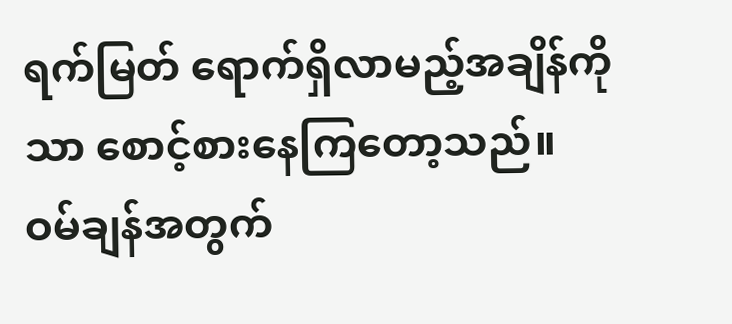ရက်မြတ် ရောက်ရှိလာမည့်အချိန်ကိုသာ စောင့်စားနေကြတော့သည်။
ဝမ်ချန်အတွက်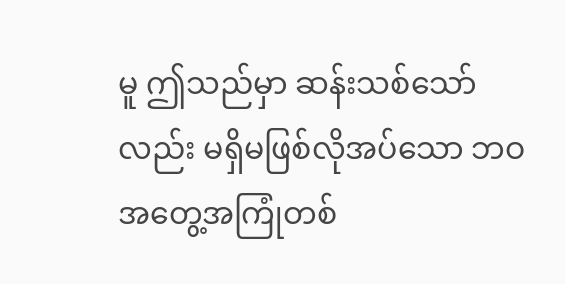မူ ဤသည်မှာ ဆန်းသစ်သော်လည်း မရှိမဖြစ်လိုအပ်သော ဘဝအတွေ့အကြုံတစ်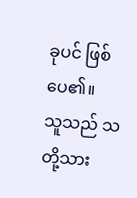ခုပင် ဖြစ်ပေ၏။
သူသည် သတို့သား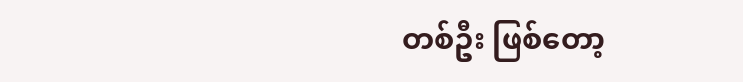တစ်ဦး ဖြစ်တော့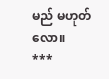မည် မဟုတ်လော။
***